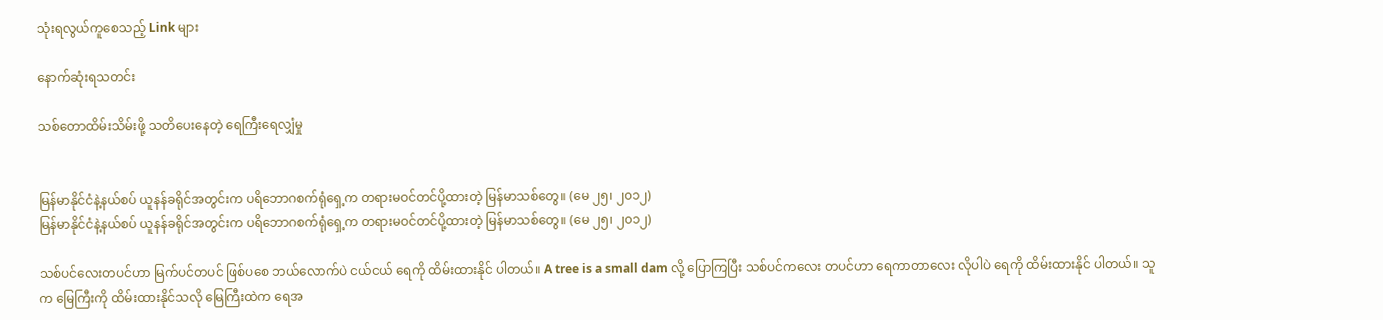သုံးရလွယ်ကူစေသည့် Link များ

နောက်ဆုံးရသတင်း

သစ်တောထိမ်းသိမ်းဖို့ သတိပေးနေတဲ့ ရေကြီးရေလျှံမှု


မြန်မာနိုင်ငံနဲ့နယ်စပ် ယူနန်ခရိုင်အတွင်းက ပရိဘောဂစက်ရုံရှေ့က တရားမဝင်တင်ပို့ထားတဲ့ မြန်မာသစ်တွေ။ (မေ ၂၅၊ ၂၀၁၂)
မြန်မာနိုင်ငံနဲ့နယ်စပ် ယူနန်ခရိုင်အတွင်းက ပရိဘောဂစက်ရုံရှေ့က တရားမဝင်တင်ပို့ထားတဲ့ မြန်မာသစ်တွေ။ (မေ ၂၅၊ ၂၀၁၂)

သစ်ပင်လေးတပင်ဟာ မြက်ပင်တပင် ဖြစ်ပစေ ဘယ်လောက်ပဲ ငယ်ငယ် ရေကို ထိမ်းထားနိုင် ပါတယ်။ A tree is a small dam လို့ ပြောကြပြီး သစ်ပင်ကလေး တပင်ဟာ ရေကာတာလေး လိုပါပဲ ရေကို ထိမ်းထားနိုင် ပါတယ်။ သူက မြေကြီးကို ထိမ်းထားနိုင်သလို မြေကြီးထဲက ရေအ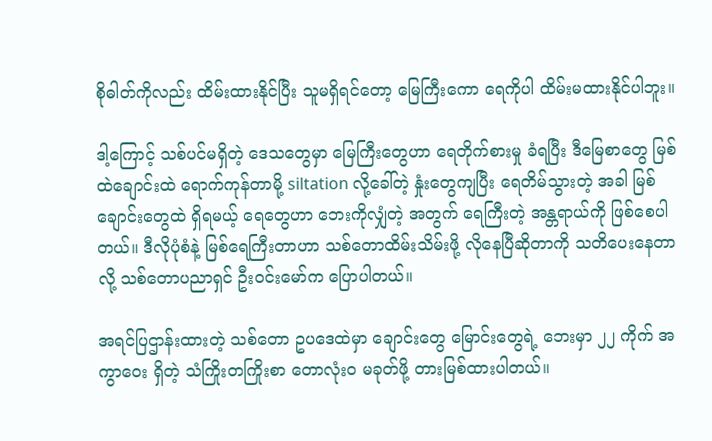စိုဓါတ်ကိုလည်း ထိမ်းထားနိုင်ပြီး သူမရှိရင်တော့ မြေကြီးကော ရေကိုပါ ထိမ်းမထားနိုင်ပါဘူး။

ဒါ့ကြောင့် သစ်ပင်မရှိတဲ့ ဒေသတွေမှာ မြေကြီးတွေဟာ ရေတိုက်စားမှု ခံရပြီး ဒီမြေစာတွေ မြစ်ထဲချောင်းထဲ ရောက်ကုန်တာမို့ siltation လို့ခေါ်တဲ့ နှုံးတွေကျပြီး ရေတိမ်သွားတဲ့ အခါ မြစ်ချောင်းတွေထဲ ရှိရမယ့် ရေတွေဟာ ဘေးကိုလျှံတဲ့ အတွက် ရေကြီးတဲ့ အန္တရာယ်ကို ဖြစ်စေပါတယ်။ ဒီလိုပုံစံနဲ့ မြစ်ရေကြီးတာဟာ သစ်တောထိမ်းသိမ်းဖို့ လိုနေပြီဆိုတာကို သတိပေးနေတာလို့ သစ်တောပညာရှင် ဦးဝင်းမော်က ပြောပါတယ်။

အရင်ပြဌာန်းထားတဲ့ သစ်တော ဥပဒေထဲမှာ ချောင်းတွေ မြောင်းတွေရဲ့ ဘေးမှာ ၂၂ ကိုက် အကွာဝေး ရှိတဲ့ သံကြိုးတကြိုးစာ တောလုံးဝ မခုတ်ဖို့ တားမြစ်ထားပါတယ်။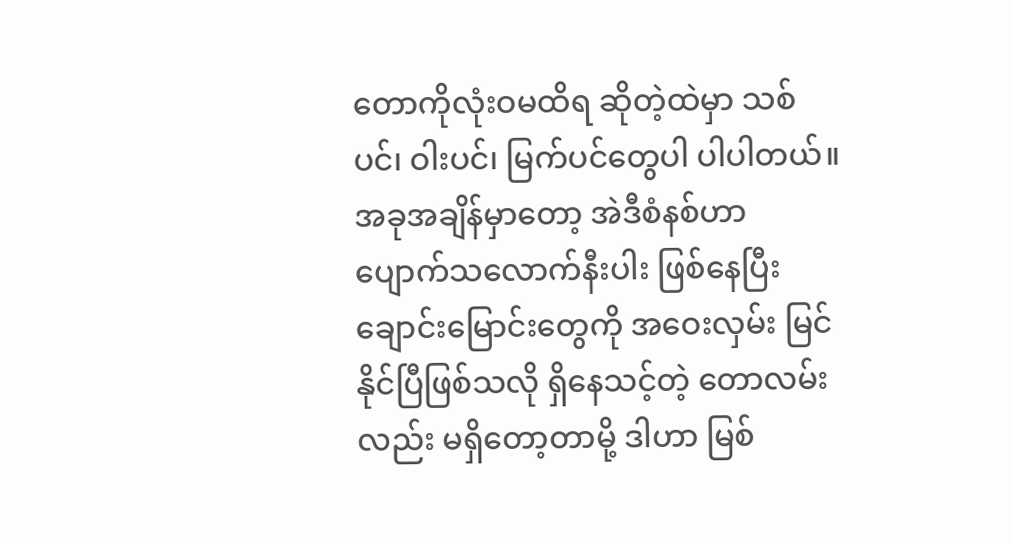တောကိုလုံးဝမထိရ ဆိုတဲ့ထဲမှာ သစ်ပင်၊ ဝါးပင်၊ မြက်ပင်တွေပါ ပါပါတယ်။ အခုအချိန်မှာတော့ အဲဒီစံနစ်ဟာ ပျောက်သလောက်နီးပါး ဖြစ်နေပြီး ချောင်းမြောင်းတွေကို အဝေးလှမ်း မြင်နိုင်ပြီဖြစ်သလို ရှိနေသင့်တဲ့ တောလမ်းလည်း မရှိတော့တာမို့ ဒါဟာ မြစ်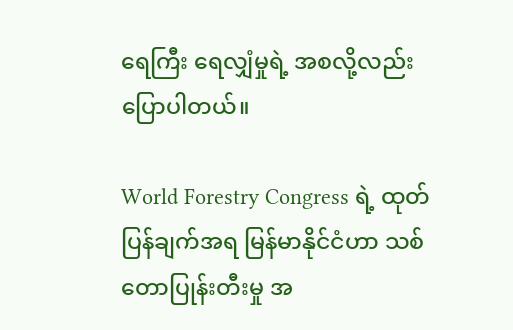ရေကြီး ရေလျှံမှုရဲ့ အစလို့လည်း ပြောပါတယ်။

World Forestry Congress ရဲ့ ထုတ်ပြန်ချက်အရ မြန်မာနိုင်ငံဟာ သစ်တောပြုန်းတီးမှု အ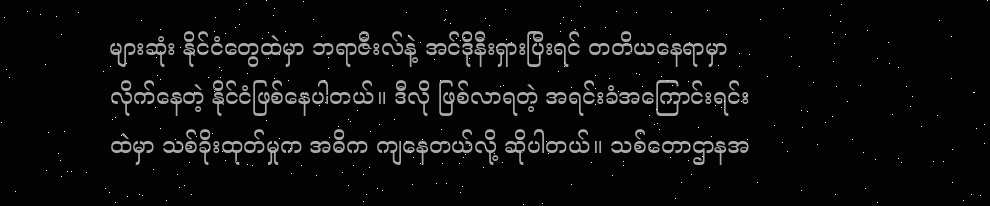များဆုံး နိုင်ငံတွေထဲမှာ ဘရာဇီးလ်နဲ့ အင်ဒိုနီးရှားပြီးရင် တတိယနေရာမှာ လိုက်နေတဲ့ နိုင်ငံဖြစ်နေပါတယ်။ ဒီလို ဖြစ်လာရတဲ့ အရင်းခံအကြောင်းရင်းထဲမှာ သစ်ခိုးထုတ်မှုက အဓိက ကျနေတယ်လို့ ဆိုပါတယ်။ သစ်တောဌာနအ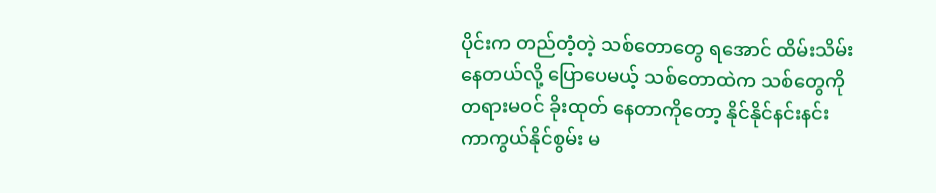ပိုင်းက တည်တံ့တဲ့ သစ်တောတွေ ရအောင် ထိမ်းသိမ်းနေတယ်လို့ ပြောပေမယ့် သစ်တောထဲက သစ်တွေကို တရားမဝင် ခိုးထုတ် နေတာကိုတော့ နိုင်နိုင်နင်းနင်း ကာကွယ်နိုင်စွမ်း မ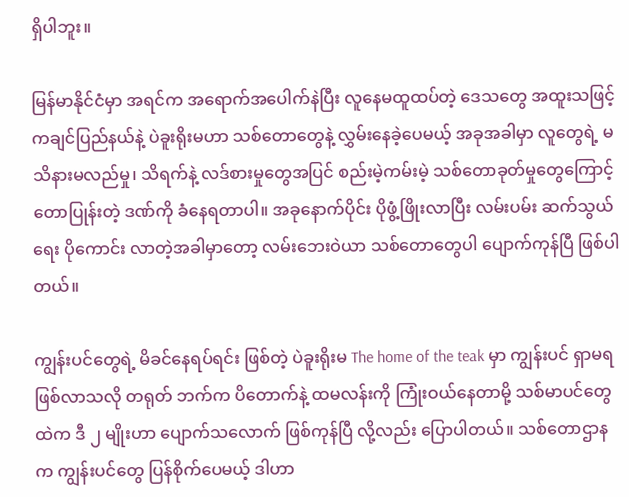ရှိပါဘူး။

မြန်မာနိုင်ငံမှာ အရင်က အရောက်အပေါက်နဲပြီး လူနေမထူထပ်တဲ့ ဒေသတွေ အထူးသဖြင့် ကချင်ပြည်နယ်နဲ့ ပဲခူးရိုးမဟာ သစ်တောတွေနဲ့ လွှမ်းနေခဲ့ပေမယ့် အခုအခါမှာ လူတွေရဲ့ မသိနားမလည်မှု၊ သိရက်နဲ့ လဒ်စားမှုတွေအပြင် စည်းမဲ့ကမ်းမဲ့ သစ်တောခုတ်မှုတွေကြောင့် တောပြုန်းတဲ့ ဒဏ်ကို ခံနေရတာပါ။ အခုနောက်ပိုင်း ပိုဖွံ့ဖြိုးလာပြီး လမ်းပမ်း ဆက်သွယ်ရေး ပိုကောင်း လာတဲ့အခါမှာတော့ လမ်းဘေးဝဲယာ သစ်တောတွေပါ ပျောက်ကုန်ပြီ ဖြစ်ပါတယ်။

ကျွန်းပင်တွေရဲ့ မိခင်နေရပ်ရင်း ဖြစ်တဲ့ ပဲခူးရိုးမ The home of the teak မှာ ကျွန်းပင် ရှာမရဖြစ်လာသလို တရုတ် ဘက်က ပိတောက်နဲ့ ထမလန်းကို ကြုံးဝယ်နေတာမို့ သစ်မာပင်တွေထဲက ဒီ ၂ မျိုးဟာ ပျောက်သလောက် ဖြစ်ကုန်ပြီ လို့လည်း ပြောပါတယ်။ သစ်တောဌာနက ကျွန်းပင်တွေ ပြန်စိုက်ပေမယ့် ဒါဟာ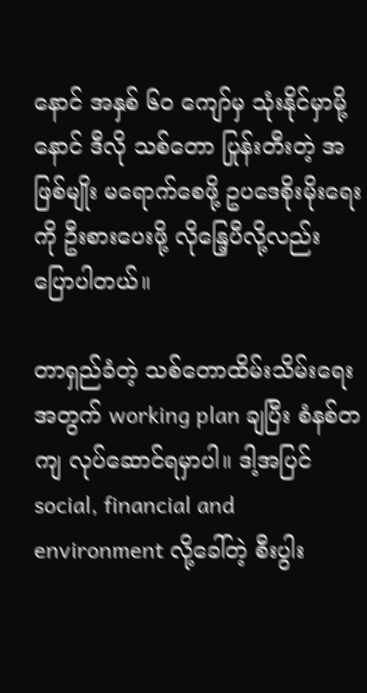နောင် အနှစ် ၆၀ ကျော်မှ သုံးနိုင်မှာမို့ နောင် ဒီလို သစ်တော ပြုန်းတီးတဲ့ အဖြစ်မျိုး မရောက်စေဖို့ ဥပဒေစိုးမိုးရေးကို ဦးစားပေးဖို့ လိုနြေ့ပီလို့လည်း ပြောပါတယ်။

တာရှည်ခံတဲ့ သစ်တောထိမ်းသိမ်းရေးအတွက် working plan ချပြီး စံနစ်တကျ လုပ်ဆောင်ရမှာပါ။ ဒါ့အပြင် social, financial and environment လို့ခေါ်တဲ့ စီးပွါး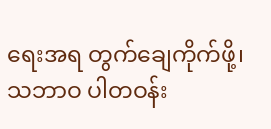ရေးအရ တွက်ချေကိုက်ဖို့၊ သဘာဝ ပါတဝန်း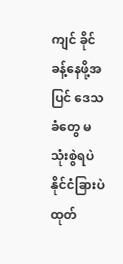ကျင် ခိုင်ခန့်နေဖို့အပြင် ဒေသခံတွေ မသုံးစွဲရပဲ နိုင်ငံခြားပဲ ထုတ်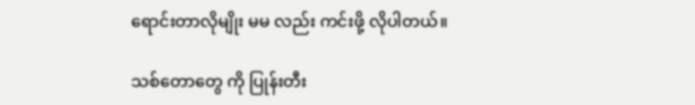ရောင်းတာလိုမျိုး မမ လည်း ကင်းဖို့ လိုပါတယ်။

သစ်တောတွေ ကို ပြုန်းတီး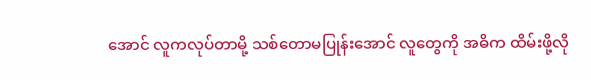အောင် လူကလုပ်တာမို့ သစ်တောမပြုန်းအောင် လူတွေကို အဓိက ထိမ်းဖို့လို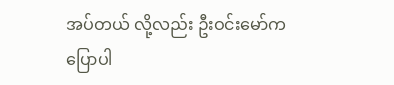အပ်တယ် လို့လည်း ဦးဝင်းမော်က ပြောပါ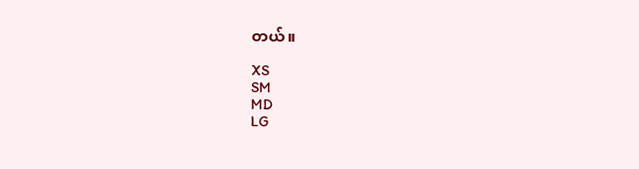တယ်။

XS
SM
MD
LG